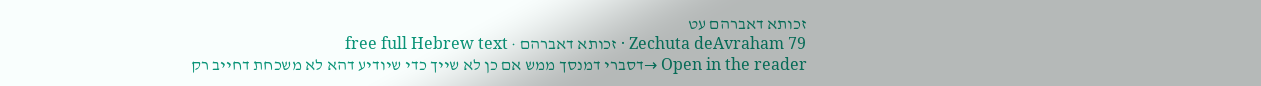זכותא דאברהם עט
Zechuta deAvraham 79 · זכותא דאברהם · free full Hebrew text
Open in the reader →דסברי דמנסך ממש אם כן לא שייך כדי שיודיע דהא לא משכחת דחייב רק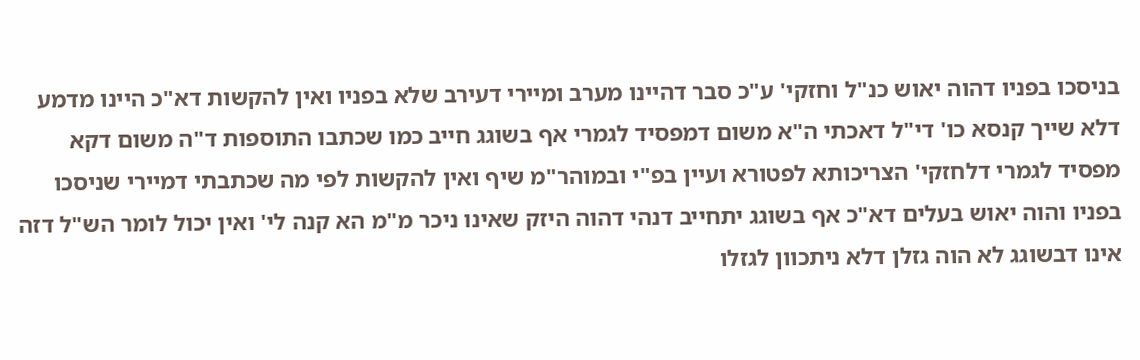בניסכו בפניו דהוה יאוש כנ"ל וחזקי' ע"כ סבר דהיינו מערב ומיירי דעירב שלא בפניו ואין להקשות דא"כ היינו מדמע דלא שייך קנסא כו' די"ל דאכתי ה"א משום דמפסיד לגמרי אף בשוגג חייב כמו שכתבו התוספות ד"ה משום דקא מפסיד לגמרי דלחזקי' הצריכותא לפטורא ועיין בפ"י ובמוהר"מ שיף ואין להקשות לפי מה שכתבתי דמיירי שניסכו בפניו והוה יאוש בעלים דא"כ אף בשוגג יתחייב דנהי דהוה היזק שאינו ניכר מ"מ הא קנה לי' ואין יכול לומר הש"ל דזה אינו דבשוגג לא הוה גזלן דלא ניתכוון לגזלו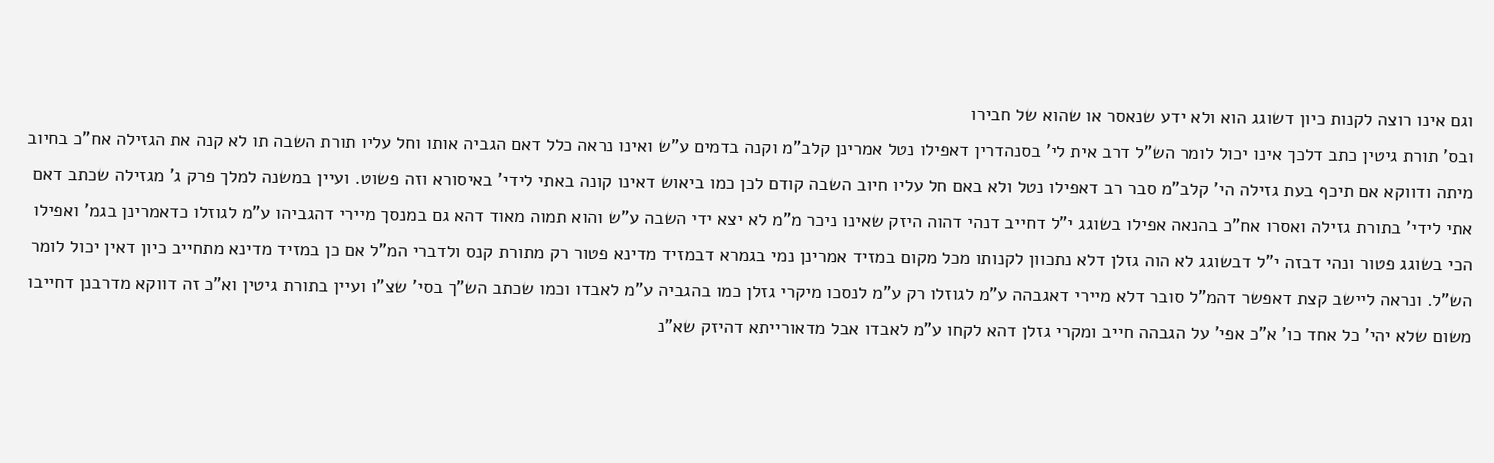וגם אינו רוצה לקנות כיון דשוגג הוא ולא ידע שנאסר או שהוא של חבירו
ובס' תורת גיטין כתב דלכך אינו יכול לומר הש"ל דרב אית לי' בסנהדרין דאפילו נטל אמרינן קלב"מ וקנה בדמים ע"ש ואינו נראה כלל דאם הגביה אותו וחל עליו תורת השבה תו לא קנה את הגזילה אח"כ בחיוב מיתה ודווקא אם תיכף בעת גזילה הי' קלב"מ סבר רב דאפילו נטל ולא באם חל עליו חיוב השבה קודם לכן כמו ביאוש דאינו קונה באתי לידי' באיסורא וזה פשוט. ועיין במשנה למלך פרק ג' מגזילה שכתב דאם אתי לידי' בתורת גזילה ואסרו אח"כ בהנאה אפילו בשוגג י"ל דחייב דנהי דהוה היזק שאינו ניכר מ"מ לא יצא ידי השבה ע"ש והוא תמוה מאוד דהא גם במנסך מיירי דהגביהו ע"מ לגוזלו כדאמרינן בגמ' ואפילו הכי בשוגג פטור ונהי דבזה י"ל דבשוגג לא הוה גזלן דלא נתכוון לקנותו מכל מקום במזיד אמרינן נמי בגמרא דבמזיד מדינא פטור רק מתורת קנס ולדברי המ"ל אם כן במזיד מדינא מתחייב כיון דאין יכול לומר הש"ל. ונראה ליישב קצת דאפשר דהמ"ל סובר דלא מיירי דאגבהה ע"מ לגוזלו רק ע"מ לנסכו מיקרי גזלן כמו בהגביה ע"מ לאבדו וכמו שכתב הש"ך בסי' שצ"ו ועיין בתורת גיטין וא"כ זה דווקא מדרבנן דחייבו משום שלא יהי' כל אחד כו' א"כ אפי' על הגבהה חייב ומקרי גזלן דהא לקחו ע"מ לאבדו אבל מדאורייתא דהיזק שא"נ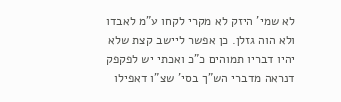לא שמי' היזק לא מקרי לקחו ע"מ לאבדו ולא הוה גזלן. כן אפשר ליישב קצת שלא יהיו דבריו תמוהים כ"כ ואכתי יש לפקפק דנראה מדברי הש"ך בסי' שצ"ו דאפילו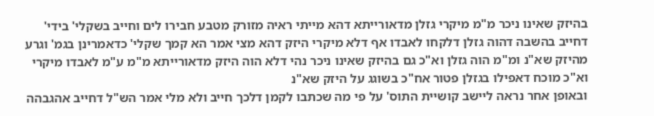בהיזק שאינו ניכר מ"מ מיקרי גזלן מדאורייתא דהא מייתי ראיה מזורק מטבע חבירו לים וחייב בשקלי' בידי' דחייב בהשבה דהוה גזלן דלקחו לאבדו אף דלא מיקרי היזק דהא מצי אמר הא קמך שקלי' כדאמרינן בגמ' וגרע מהיזק שא"נ ומ"מ הוה גזלן וא"כ גם בהיזק שאינו ניכר נהי דלא הוה היזק מדאורייתא מ"מ ע"מ לאבדו מיקרי וא"כ מוכח דאפילו בגזלן פטור אח"כ בשוגג על היזק שא"נ
ובאופן אחר נראה ליישב קושיית התוס' על פי מה שכתבו לקמן דלכך חייב ולא מלי אמר הש"ל דחייב אהגבהה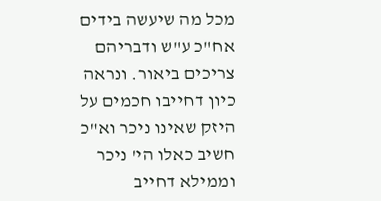מכל מה שיעשה בידים אח"כ ע"ש ודבריהם צריכים ביאור. ונראה כיון דחייבו חכמים על היזק שאינו ניכר וא"כ חשיב כאלו הי' ניכר וממילא דחייב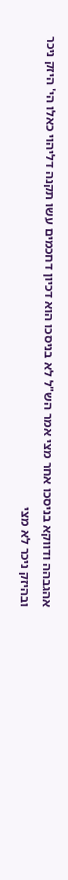אהגבהה ודווקא בניסכו אחר מצי אמר הש"ל לא בניסכו הוא דכיון דחכמים עשו תקנה דליהוי כאלו הי' היזק ניכר ובהיזק ניכר לא מצי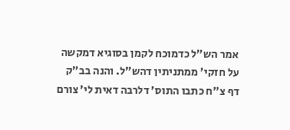אמר הש"ל כדמוכח לקמן בסוגיא דמקשה על חזקי' ממתניתין דהש"ל. והנה בב"ק דף צ"ח כתבו התוס' דלרבה דאית לי' צורם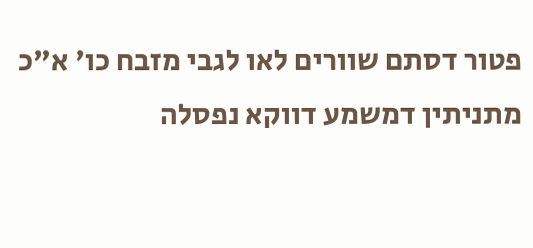פטור דסתם שוורים לאו לגבי מזבח כו' א"כ מתניתין דמשמע דווקא נפסלה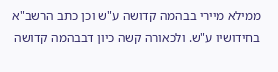ממילא מיירי בבהמה קדושה ע"ש וכן כתב הרשב"א בחידושיו ע"ש. ולכאורה קשה כיון דבבהמה קדושה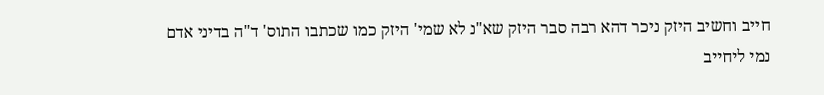חייב וחשיב היזק ניכר דהא רבה סבר היזק שא"נ לא שמי' היזק כמו שכתבו התוס' ד"ה בדיני אדם נמי ליחייב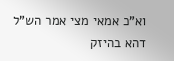וא"כ אמאי מצי אמר הש"ל דהא בהיזק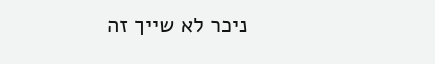ניכר לא שייך זה